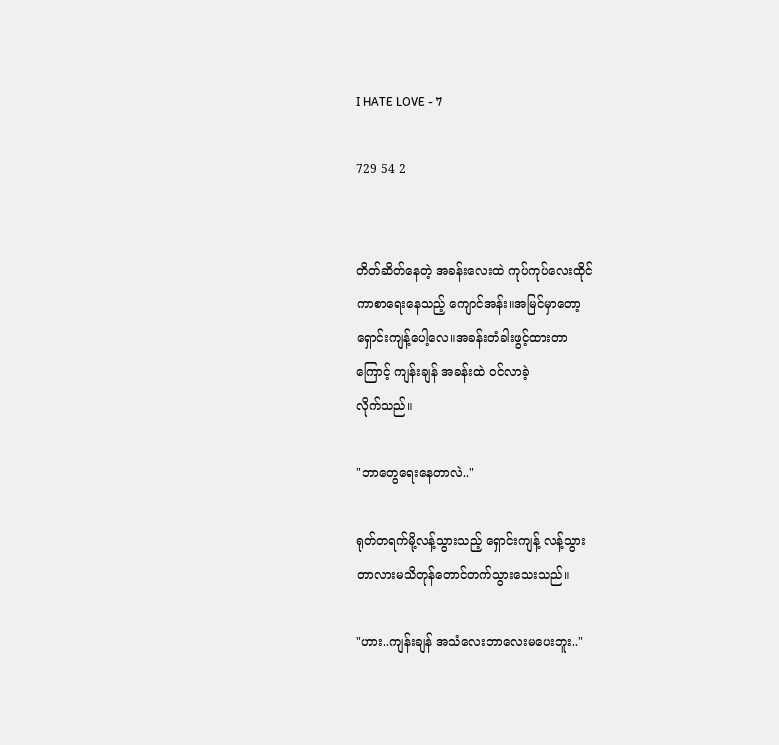I HATE LOVE - 7

729 54 2


တိတ်ဆိတ်နေတဲ့ အခန်းလေးထဲ ကုပ်ကုပ်လေးထိုင်
ကာစာရေးနေသည့် ကျောင်အန်း။အမြင်မှာတော့
ရှောင်းကျန့်ပေါ့လေ။အခန်းတံခါးဖွင့်ထားတာ
ကြောင့် ကျန်းချန် အခန်းထဲ ဝင်လာခဲ့
လိုက်သည်။

"ဘာတွေရေးနေတာလဲ.."

ရုတ်တရက်မို့လန့်သွားသည့် ရှောင်းကျန့် လန့်သွား
တာလားမသိတုန်တောင်တက်သွားသေးသည်။

"ဟား..ကျန်းချန် အသံလေးဘာလေးမပေးဘူး.."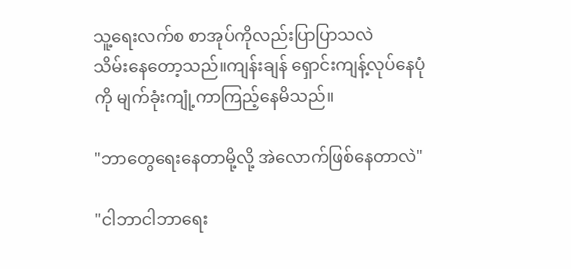သူ့ရေးလက်စ စာအုပ်ကိုလည်းပြာပြာသလဲ
သိမ်းနေတော့သည်။ကျန်းချန် ရှောင်းကျန့်လုပ်နေပုံ
ကို မျက်ခုံးကျုံ့ကာကြည့်နေမိသည်။

"ဘာတွေရေးနေတာမို့လို့ အဲလောက်ဖြစ်နေတာလဲ"

"ငါဘာငါဘာရေး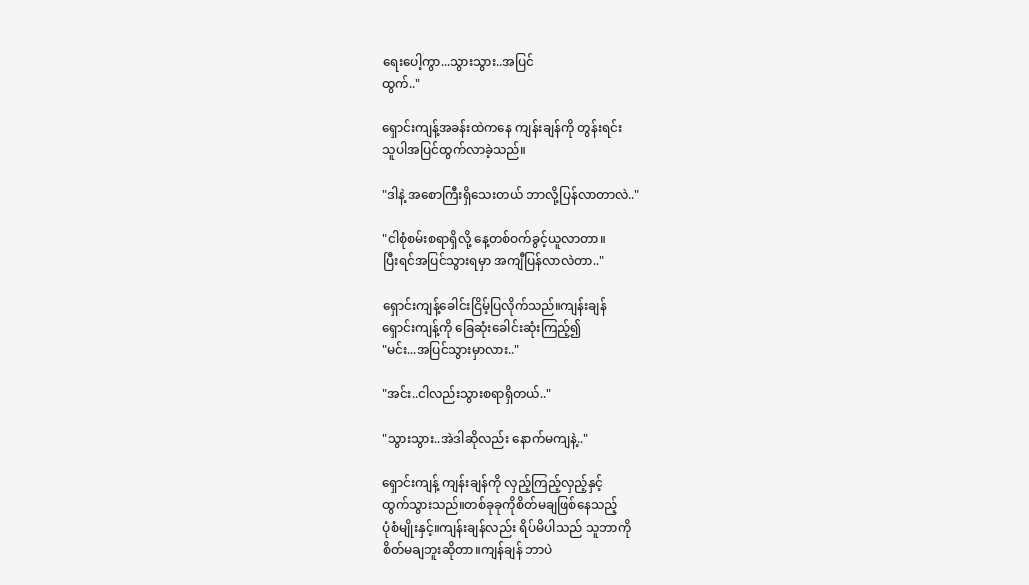ရေးပေါ့ကွာ...သွားသွား..အပြင်
ထွက်.."

ရှောင်းကျန့်အခန်းထဲကနေ ကျန်းချန်ကို တွန်းရင်း
သူပါအပြင်ထွက်လာခဲ့သည်။

"ဒါနဲ့ အစောကြီးရှိသေးတယ် ဘာလို့ပြန်လာတာလဲ.."

"ငါစုံစမ်းစရာရှိလို့ နေ့တစ်ဝက်ခွင့်ယူလာတာ။
ပြီးရင်အပြင်သွားရမှာ အကျီပြန်လာလဲတာ.."

ရှောင်းကျန့်ခေါင်းငြိမ့်ပြလိုက်သည်။ကျန်းချန်
ရှောင်းကျန့်ကို ခြေဆုံးခေါင်းဆုံးကြည့်၍
"မင်း...အပြင်သွားမှာလား.."

"အင်း..ငါလည်းသွားစရာရှိတယ်.."

"သွားသွား..အဲဒါဆိုလည်း နောက်မကျနဲ့.."

ရှောင်းကျန့် ကျန်းချန်ကို လှည့်ကြည့်လှည့်နှင့်
ထွက်သွားသည်။တစ်ခုခုကိုစိတ်မချဖြစ်နေသည့်
ပုံစံမျိုးနှင့်။ကျန်းချန်လည်း ရိပ်မိပါသည် သူဘာကို
စိတ်မချဘူးဆိုတာ။ကျန်ချန် ဘာပဲ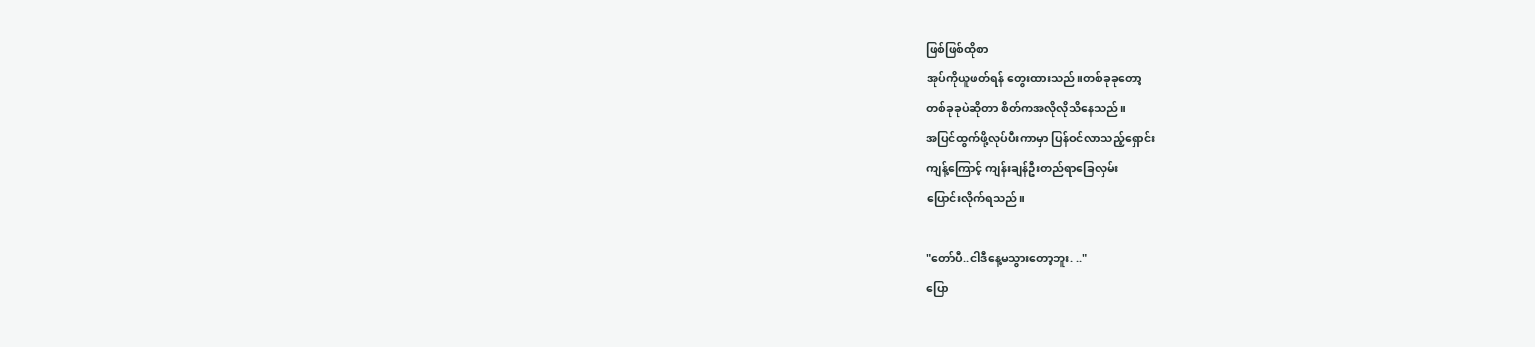ဖြစ်ဖြစ်ထိုစာ
အုပ်ကိုယူဖတ်ရန် တွေးထားသည်။တစ်ခုခုတော့
တစ်ခုခုပဲဆိုတာ စိတ်ကအလိုလိုသိနေသည်။
အပြင်ထွက်ဖို့လုပ်ပီးကာမှာ ပြန်ဝင်လာသည့်ရှောင်း
ကျန့်ကြောင့် ကျန်းချန်ဦးတည်ရာခြေလှမ်း
ပြောင်းလိုက်ရသည်။

"တော်ပီ..ငါဒီနေ့မသွားတော့ဘူး. .."
ပြော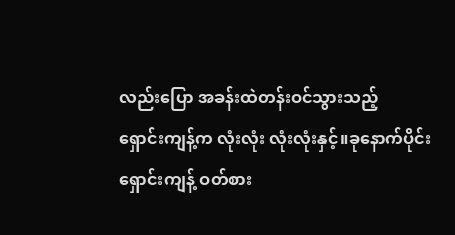လည်းပြော အခန်းထဲတန်းဝင်သွားသည့်
ရှောင်းကျန့်က လုံးလုံး လုံးလုံးနှင့်။ခုနောက်ပိုင်း
ရှောင်းကျန့် ဝတ်စား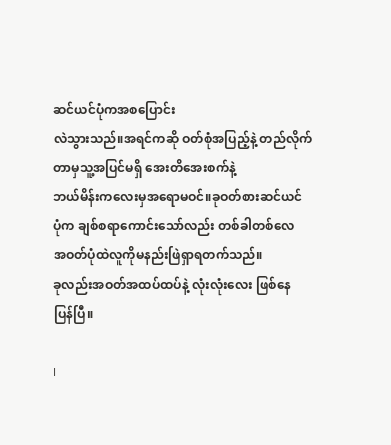ဆင်ယင်ပုံကအစပြောင်း
လဲသွားသည်။အရင်ကဆို ဝတ်စုံအပြည့်နဲ့ တည်လိုက်တာမှသူ့အပြင်မရှိ အေးတိအေးစက်နဲ့
ဘယ်မိန်းကလေးမှအရောမဝင်။ခုဝတ်စားဆင်ယင်
ပုံက ချစ်စရာကောင်းသော်လည်း တစ်ခါတစ်လေ
အဝတ်ပုံထဲလူကိုမနည်းဖြဲရှာရတက်သည်။
ခုလည်းအဝတ်အထပ်ထပ်နဲ့ လုံးလုံးလေး ဖြစ်နေ
ပြန်ပြီ။

I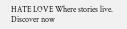HATE LOVE Where stories live. Discover now